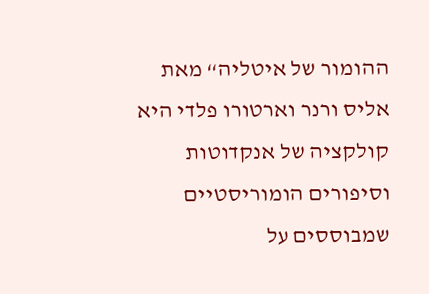ההומור של איטליה“ מאת אליס ורנר וארטורו פלדי היא קולקציה של אנקדוטות וסיפורים הומוריסטיים שמבוססים על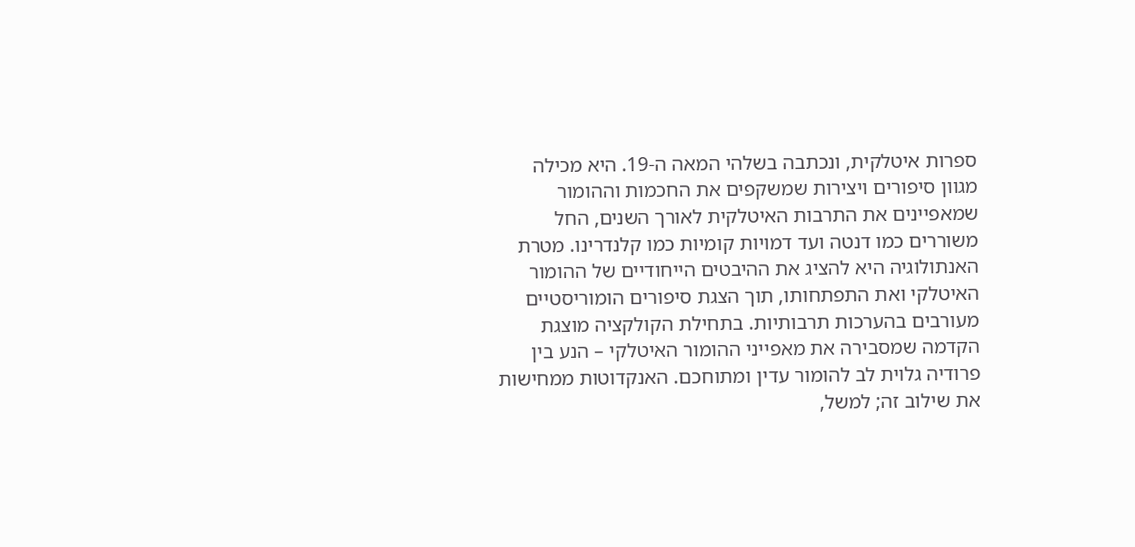ספרות איטלקית, ונכתבה בשלהי המאה ה-19. היא מכילה מגוון סיפורים ויצירות שמשקפים את החכמות וההומור שמאפיינים את התרבות האיטלקית לאורך השנים, החל משוררים כמו דנטה ועד דמויות קומיות כמו קלנדרינו. מטרת האנתולוגיה היא להציג את ההיבטים הייחודיים של ההומור האיטלקי ואת התפתחותו, תוך הצגת סיפורים הומוריסטיים מעורבים בהערכות תרבותיות. בתחילת הקולקציה מוצגת הקדמה שמסבירה את מאפייני ההומור האיטלקי – הנע בין פרודיה גלוית לב להומור עדין ומתוחכם. האנקדוטות ממחישות את שילוב זה; למשל,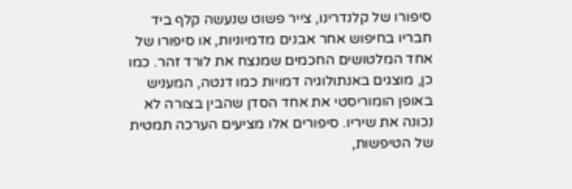סיפורו של קלנדרינו, צייר פשוט שנעשה קלף ביד חבריו בחיפוש אחר אבנים מדמיוניות, או סיפורו של אחד המלטושים החכמים שמנצח את לורד זהר. כמו כן, מוצגים באנתולוגיה דמויות כמו דנטה, המעניש באופן הומוריסטי את אחד הסדן שהבין בצורה לא נכונה את שיריו. סיפורים אלו מציעים הערכה תמטית של הטיפשות,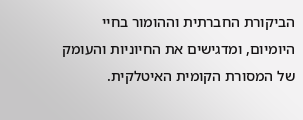הביקורת החברתית וההומור בחיי היומיום, ומדגישים את החיוניות והעומק של המסורת הקומית האיטלקית.